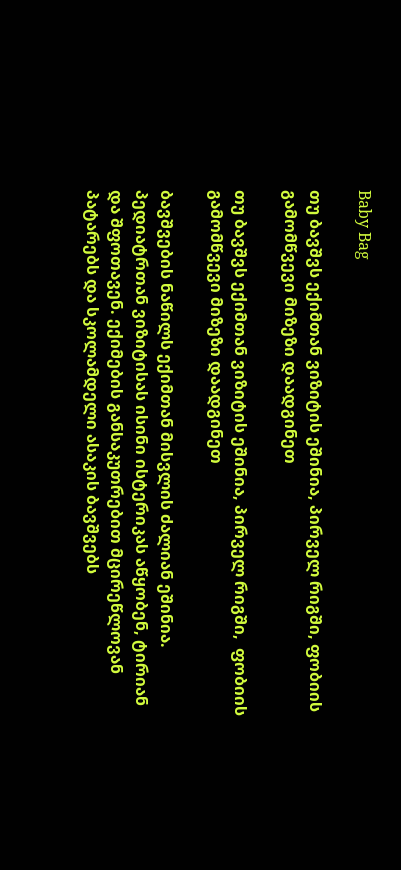Baby Bag

თუ ბავშვს ექიმთან ვიზიტის ეშინია, პირველ რიგში, ფობიის გამომწვევი მიზეზი დაადგინეთ

თუ ბავშვს ექიმთან ვიზიტის ეშინია, პირველ რიგში,  ფობიის გამომწვევი მიზეზი დაადგინეთ

ბავშვების ნაწილს ექიმთან მისვლის ძალიან ეშინია. პედიატრთან ვიზიტისას ისინი ისტერიკას აწყობენ, ტირიან და შფოთავენ. ექიმების განსაკუთრებით მცირეწლოვან პატარებს და სკოლამდელი ასაკის ბავშვებს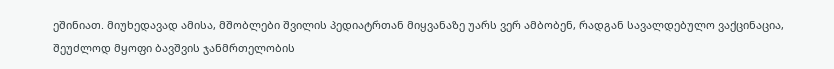ეშინიათ. მიუხედავად ამისა, მშობლები შვილის პედიატრთან მიყვანაზე უარს ვერ ამბობენ, რადგან სავალდებულო ვაქცინაცია, შეუძლოდ მყოფი ბავშვის ჯანმრთელობის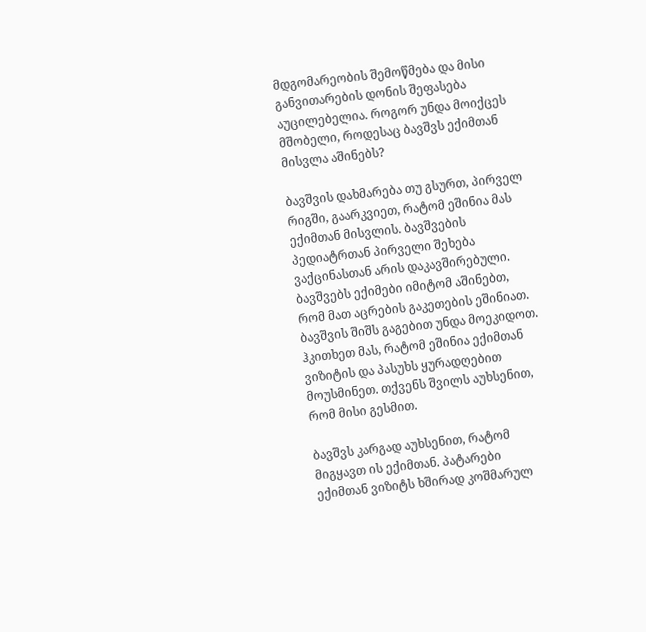მდგომარეობის შემოწმება და მისი განვითარების დონის შეფასება აუცილებელია. როგორ უნდა მოიქცეს მშობელი, როდესაც ბავშვს ექიმთან მისვლა აშინებს?

ბავშვის დახმარება თუ გსურთ, პირველ რიგში, გაარკვიეთ, რატომ ეშინია მას ექიმთან მისვლის. ბავშვების პედიატრთან პირველი შეხება ვაქცინასთან არის დაკავშირებული. ბავშვებს ექიმები იმიტომ აშინებთ, რომ მათ აცრების გაკეთების ეშინიათ. ბავშვის შიშს გაგებით უნდა მოეკიდოთ. ჰკითხეთ მას, რატომ ეშინია ექიმთან ვიზიტის და პასუხს ყურადღებით მოუსმინეთ. თქვენს შვილს აუხსენით, რომ მისი გესმით.

ბავშვს კარგად აუხსენით, რატომ მიგყავთ ის ექიმთან. პატარები ექიმთან ვიზიტს ხშირად კოშმარულ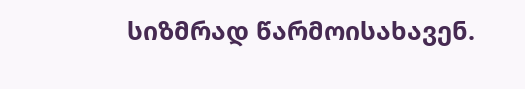სიზმრად წარმოისახავენ.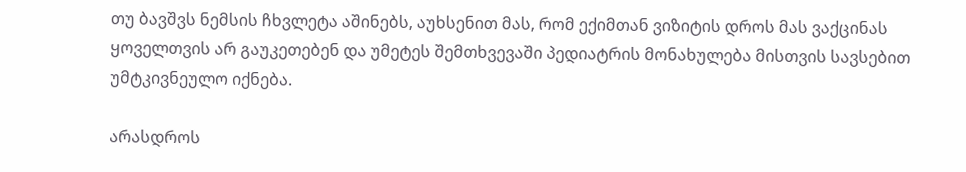თუ ბავშვს ნემსის ჩხვლეტა აშინებს, აუხსენით მას, რომ ექიმთან ვიზიტის დროს მას ვაქცინას ყოველთვის არ გაუკეთებენ და უმეტეს შემთხვევაში პედიატრის მონახულება მისთვის სავსებით უმტკივნეულო იქნება.

არასდროს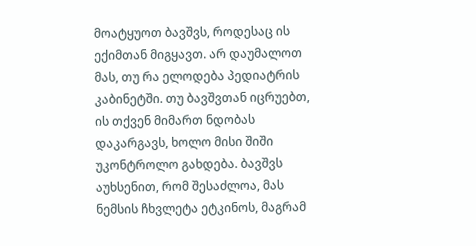მოატყუოთ ბავშვს, როდესაც ის ექიმთან მიგყავთ. არ დაუმალოთ მას, თუ რა ელოდება პედიატრის კაბინეტში. თუ ბავშვთან იცრუებთ, ის თქვენ მიმართ ნდობას დაკარგავს, ხოლო მისი შიში უკონტროლო გახდება. ბავშვს აუხსენით, რომ შესაძლოა, მას ნემსის ჩხვლეტა ეტკინოს, მაგრამ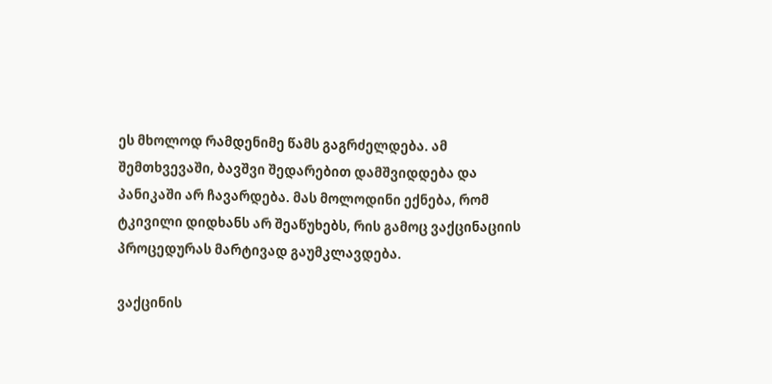ეს მხოლოდ რამდენიმე წამს გაგრძელდება. ამ შემთხვევაში, ბავშვი შედარებით დამშვიდდება და პანიკაში არ ჩავარდება. მას მოლოდინი ექნება, რომ ტკივილი დიდხანს არ შეაწუხებს, რის გამოც ვაქცინაციის პროცედურას მარტივად გაუმკლავდება.

ვაქცინის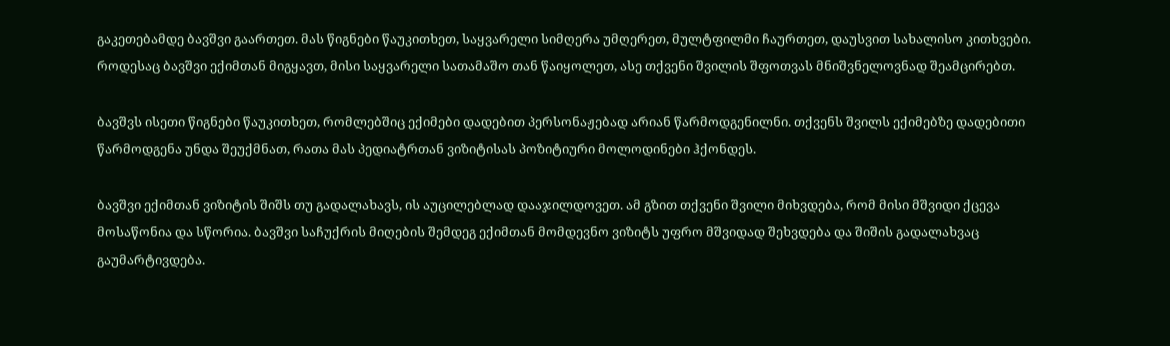გაკეთებამდე ბავშვი გაართეთ. მას წიგნები წაუკითხეთ, საყვარელი სიმღერა უმღერეთ, მულტფილმი ჩაურთეთ, დაუსვით სახალისო კითხვები. როდესაც ბავშვი ექიმთან მიგყავთ, მისი საყვარელი სათამაშო თან წაიყოლეთ, ასე თქვენი შვილის შფოთვას მნიშვნელოვნად შეამცირებთ.

ბავშვს ისეთი წიგნები წაუკითხეთ, რომლებშიც ექიმები დადებით პერსონაჟებად არიან წარმოდგენილნი. თქვენს შვილს ექიმებზე დადებითი წარმოდგენა უნდა შეუქმნათ, რათა მას პედიატრთან ვიზიტისას პოზიტიური მოლოდინები ჰქონდეს.

ბავშვი ექიმთან ვიზიტის შიშს თუ გადალახავს, ის აუცილებლად დააჯილდოვეთ. ამ გზით თქვენი შვილი მიხვდება, რომ მისი მშვიდი ქცევა მოსაწონია და სწორია. ბავშვი საჩუქრის მიღების შემდეგ ექიმთან მომდევნო ვიზიტს უფრო მშვიდად შეხვდება და შიშის გადალახვაც გაუმარტივდება.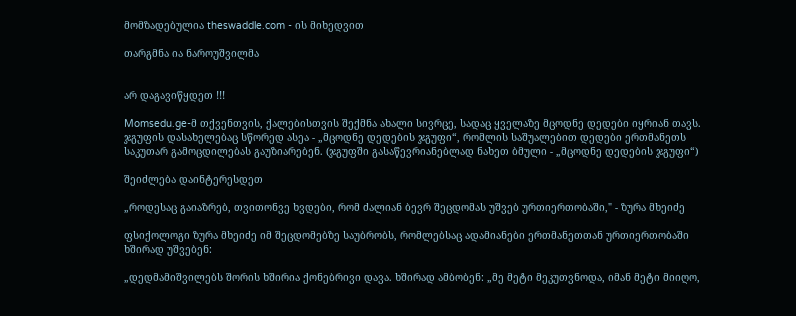მომზადებულია theswaddle.com - ის მიხედვით

თარგმნა ია ნაროუშვილმა


არ დაგავიწყდეთ !!!

Momsedu.ge-მ თქვენთვის, ქალებისთვის შექმნა ახალი სივრცე, სადაც ყველაზე მცოდნე დედები იყრიან თავს. ჯგუფის დასახელებაც სწორედ ასეა - „მცოდნე დედების ჯგუფი“, რომლის საშუალებით დედები ერთმანეთს საკუთარ გამოცდილებას გაუზიარებენ. (ჯგუფში გასაწევრიანებლად ნახეთ ბმული - „მცოდნე დედების ჯგუფი“)

შეიძლება დაინტერესდეთ

„როდესაც გაიაზრებ, თვითონვე ხვდები, რომ ძალიან ბევრ შეცდომას უშვებ ურთიერთობაში," - ზურა მხეიძე

ფსიქოლოგი ზურა მხეიძე იმ შეცდომებზე საუბრობს, რომლებსაც ადამიანები ერთმანეთთან ურთიერთობაში ხშირად უშვებენ:

„დედმამიშვილებს შორის ხშირია ქონებრივი დავა. ხშირად ამბობენ: „მე მეტი მეკუთვნოდა, იმან მეტი მიიღო,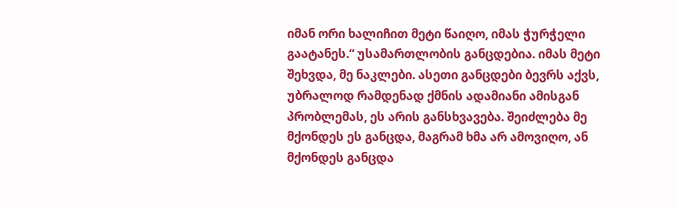იმან ორი ხალიჩით მეტი წაიღო, იმას ჭურჭელი გაატანეს.“ უსამართლობის განცდებია. იმას მეტი შეხვდა, მე ნაკლები. ასეთი განცდები ბევრს აქვს, უბრალოდ რამდენად ქმნის ადამიანი ამისგან პრობლემას, ეს არის განსხვავება. შეიძლება მე მქონდეს ეს განცდა, მაგრამ ხმა არ ამოვიღო, ან მქონდეს განცდა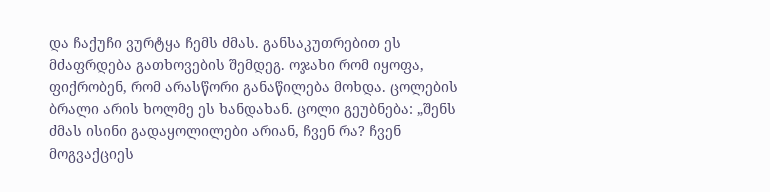და ჩაქუჩი ვურტყა ჩემს ძმას. განსაკუთრებით ეს მძაფრდება გათხოვების შემდეგ. ოჯახი რომ იყოფა, ფიქრობენ, რომ არასწორი განაწილება მოხდა. ცოლების ბრალი არის ხოლმე ეს ხანდახან. ცოლი გეუბნება: „შენს ძმას ისინი გადაყოლილები არიან, ჩვენ რა? ჩვენ მოგვაქციეს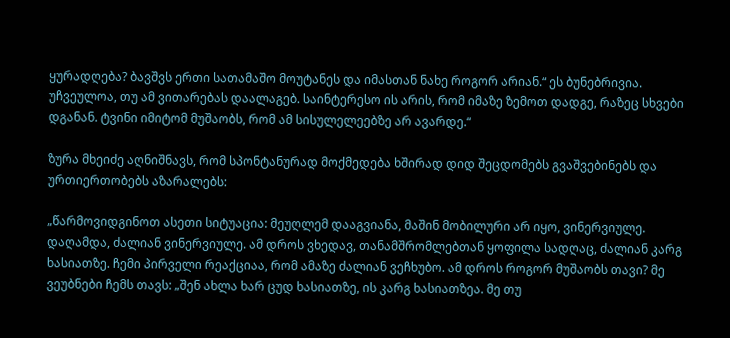ყურადღება? ბავშვს ერთი სათამაშო მოუტანეს და იმასთან ნახე როგორ არიან.“ ეს ბუნებრივია. უჩვეულოა, თუ ამ ვითარებას დაალაგებ. საინტერესო ის არის, რომ იმაზე ზემოთ დადგე, რაზეც სხვები დგანან. ტვინი იმიტომ მუშაობს, რომ ამ სისულელეებზე არ ავარდე.“

ზურა მხეიძე აღნიშნავს, რომ სპონტანურად მოქმედება ხშირად დიდ შეცდომებს გვაშვებინებს და ურთიერთობებს აზარალებს:

„წარმოვიდგინოთ ასეთი სიტუაცია: მეუღლემ დააგვიანა, მაშინ მობილური არ იყო, ვინერვიულე. დაღამდა, ძალიან ვინერვიულე. ამ დროს ვხედავ, თანამშრომლებთან ყოფილა სადღაც, ძალიან კარგ ხასიათზე. ჩემი პირველი რეაქციაა, რომ ამაზე ძალიან ვეჩხუბო. ამ დროს როგორ მუშაობს თავი? მე ვეუბნები ჩემს თავს: „შენ ახლა ხარ ცუდ ხასიათზე, ის კარგ ხასიათზეა. მე თუ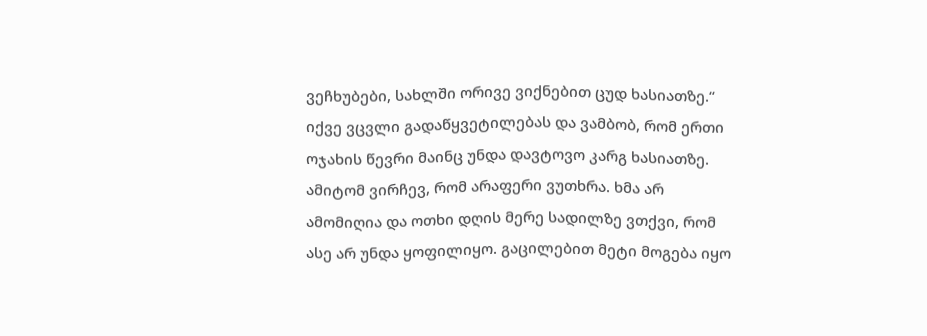ვეჩხუბები, სახლში ორივე ვიქნებით ცუდ ხასიათზე.“ იქვე ვცვლი გადაწყვეტილებას და ვამბობ, რომ ერთი ოჯახის წევრი მაინც უნდა დავტოვო კარგ ხასიათზე. ამიტომ ვირჩევ, რომ არაფერი ვუთხრა. ხმა არ ამომიღია და ოთხი დღის მერე სადილზე ვთქვი, რომ ასე არ უნდა ყოფილიყო. გაცილებით მეტი მოგება იყო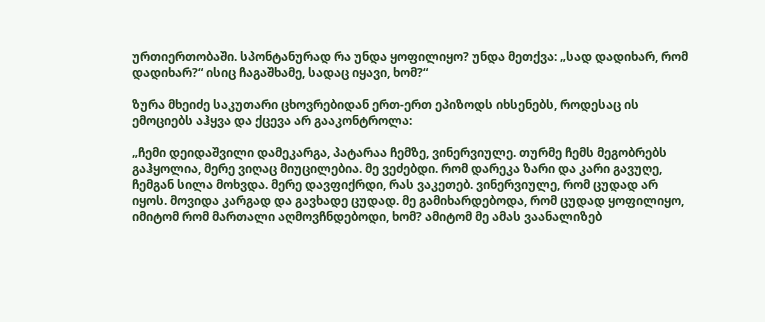ურთიერთობაში. სპონტანურად რა უნდა ყოფილიყო? უნდა მეთქვა: „სად დადიხარ, რომ დადიხარ?“ ისიც ჩაგაშხამე, სადაც იყავი, ხომ?“

ზურა მხეიძე საკუთარი ცხოვრებიდან ერთ-ერთ ეპიზოდს იხსენებს, როდესაც ის ემოციებს აჰყვა და ქცევა არ გააკონტროლა:

„ჩემი დეიდაშვილი დამეკარგა, პატარაა ჩემზე, ვინერვიულე. თურმე ჩემს მეგობრებს გაჰყოლია, მერე ვიღაც მიუცილებია. მე ვეძებდი. რომ დარეკა ზარი და კარი გავუღე, ჩემგან სილა მოხვდა. მერე დავფიქრდი, რას ვაკეთებ. ვინერვიულე, რომ ცუდად არ იყოს. მოვიდა კარგად და გავხადე ცუდად. მე გამიხარდებოდა, რომ ცუდად ყოფილიყო, იმიტომ რომ მართალი აღმოვჩნდებოდი, ხომ? ამიტომ მე ამას ვაანალიზებ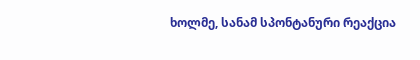ხოლმე, სანამ სპონტანური რეაქცია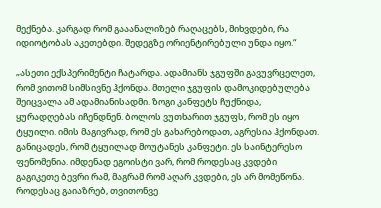მექნება. კარგად რომ გააანალიზებ რაღაცებს, მიხვდები, რა იდიოტობას აკეთებდი. შედეგზე ორიენტირებული უნდა იყო.“

„ასეთი ექსპერიმენტი ჩატარდა. ადამიანს ჯგუფში გავუვრცელეთ, რომ ვითომ სიმსივნე ჰქონდა. მთელი ჯგუფის დამოკიდებულება შეიცვალა ამ ადამიანისადმი. ზოგი კანფეტს ჩუქნიდა, ყურადღებას იჩენდნენ. ბოლოს ვუთხარით ჯგუფს, რომ ეს იყო ტყუილი. იმის მაგივრად, რომ ეს გახარებოდათ, აგრესია ჰქონდათ. განიცადეს, რომ ტყუილად მოუტანეს კანფეტი. ეს საინტერესო ფენომენია. იმდენად ეგოისტი ვარ, რომ როდესაც კვდები გაგიკეთე ბევრი რამ, მაგრამ რომ აღარ კვდები, ეს არ მომეწონა. როდესაც გაიაზრებ, თვითონვე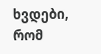ხვდები, რომ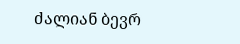ძალიან ბევრ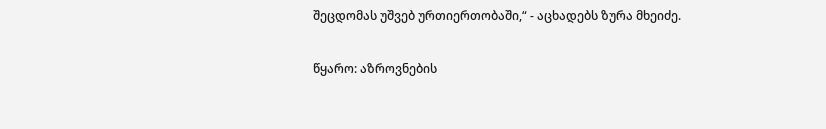შეცდომას უშვებ ურთიერთობაში,“ - აცხადებს ზურა მხეიძე.

წყარო: აზროვნების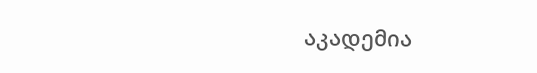აკადემია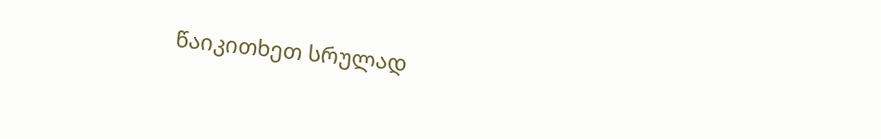წაიკითხეთ სრულად